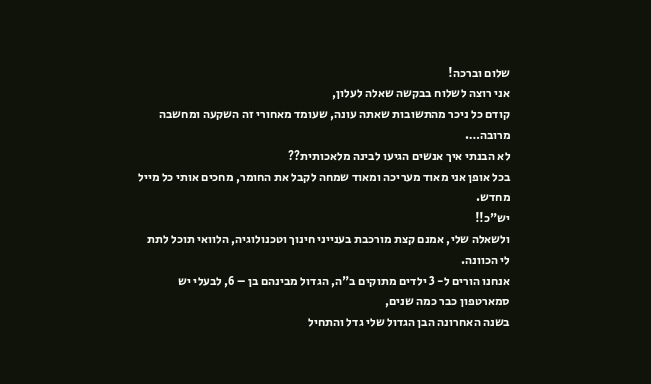שלום וברכה!
אני רוצה לשלוח בבקשה שאלה לעלון,
קודם כל ניכר מהתשובות שאתה עונה, שעומד מאחורי זה השקעה ומחשבה מרובה….
לא הבנתי איך אנשים הגיעו לבינה מלאכותית??
בכל אופן אני מאוד מעריכה ומאוד שמחה לקבל את החומר, מחכים אותי כל מייל מחדש.
יש"כ!!
ולשאלה שלי, אמנם קצת מורכבת בענייני חינוך וטכנולוגיה, הלוואי תוכל לתת לי הכוונה.
אנחנו הורים ל- 3 ילדים מתוקים ב"ה, הגדול מבינהם בן – 6, לבעלי יש סמארטפון כבר כמה שנים,
בשנה האחרונה הבן הגדול שלי גדל והתחיל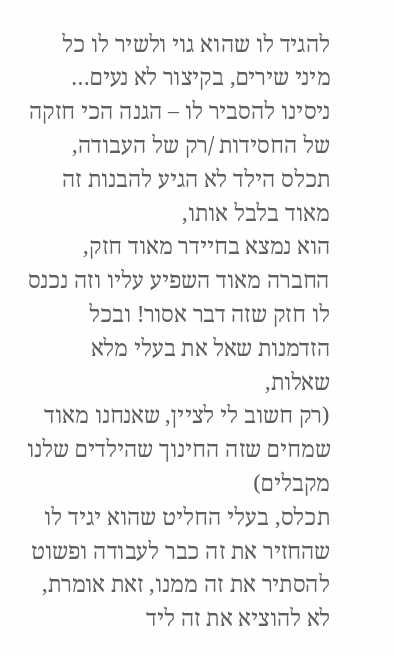להגיד לו שהוא גוי ולשיר לו כל מיני שירים, בקיצור לא נעים…
ניסינו להסביר לו – הגנה הכי חזקה של החסידות /רק של העבודה, תכלס הילד לא הגיע להבנות זה מאוד בלבל אותו,
הוא נמצא בחיידר מאוד חזק, החברה מאוד השפיע עליו וזה נכנס לו חזק שזה דבר אסור! ובכל הזדמנות שאל את בעלי מלא שאלות,
(רק חשוב לי לציין, שאנחנו מאוד שמחים שזה החינוך שהילדים שלנו מקבלים)
תכלס, בעלי החליט שהוא יגיד לו שהחזיר את זה כבר לעבודה ופשוט להסתיר את זה ממנו, זאת אומרת, לא להוציא את זה ליד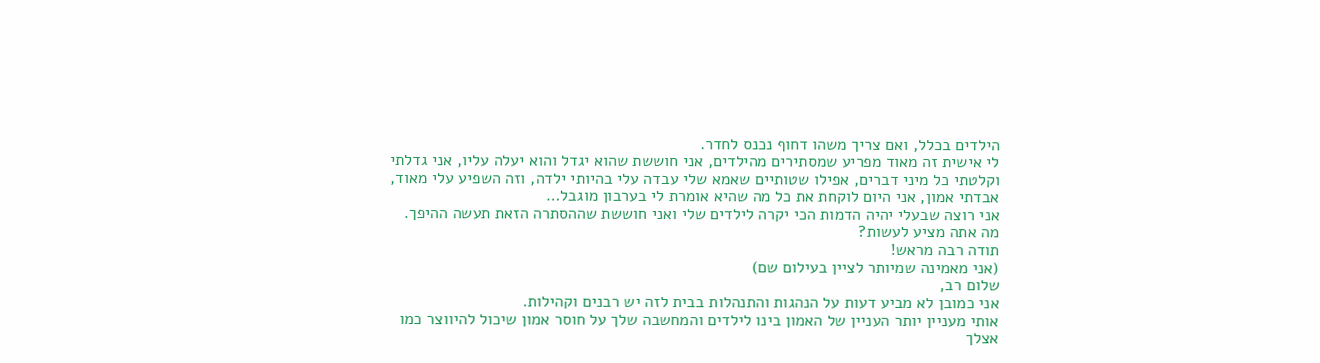הילדים בכלל, ואם צריך משהו דחוף נכנס לחדר.
לי אישית זה מאוד מפריע שמסתירים מהילדים, אני חוששת שהוא יגדל והוא יעלה עליו, אני גדלתי וקלטתי כל מיני דברים, אפילו שטותיים שאמא שלי עבדה עלי בהיותי ילדה, וזה השפיע עלי מאוד, אבדתי אמון, אני היום לוקחת את כל מה שהיא אומרת לי בערבון מוגבל…
אני רוצה שבעלי יהיה הדמות הכי יקרה לילדים שלי ואני חוששת שההסתרה הזאת תעשה ההיפך.
מה אתה מציע לעשות?
תודה רבה מראש!
(אני מאמינה שמיותר לציין בעילום שם)
שלום רב,
אני כמובן לא מביע דעות על הנהגות והתנהלות בבית לזה יש רבנים וקהילות.
אותי מעניין יותר העניין של האמון בינו לילדים והמחשבה שלך על חוסר אמון שיכול להיווצר כמו אצלך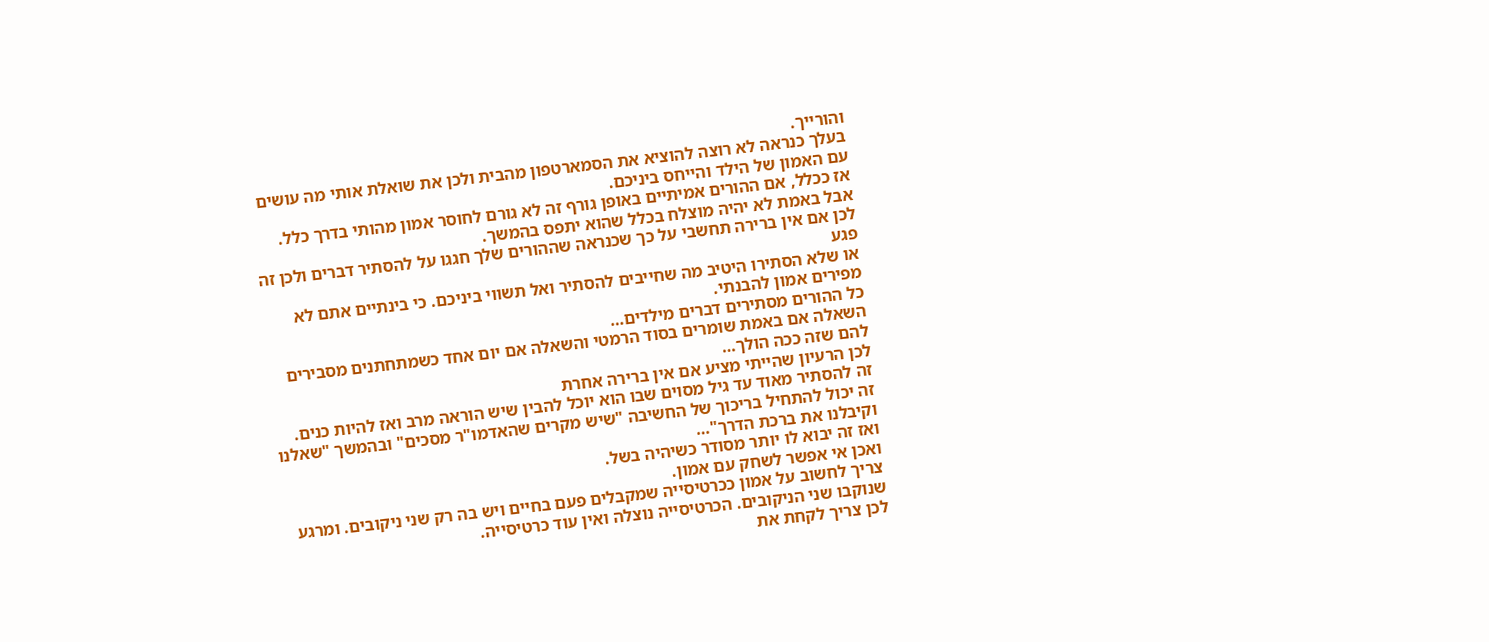והורייך.
בעלך כנראה לא רוצה להוציא את הסמארטפון מהבית ולכן את שואלת אותי מה עושים עם האמון של הילד והייחס ביניכם.
אז ככלל, אם ההורים אמיתיים באופן גורף זה לא גורם לחוסר אמון מהותי בדרך כלל.
אבל באמת לא יהיה מוצלח בכלל שהוא יתפס בהמשך.
לכן אם אין ברירה תחשבי על כך שכנראה שההורים שלך חגגו על להסתיר דברים ולכן זה פגע
או שלא הסתירו היטיב מה שחייבים להסתיר ואל תשווי ביניכם. כי בינתיים אתם לא מפירים אמון להבנתי.
כל ההורים מסתירים דברים מילדים…
השאלה אם באמת שומרים בסוד הרמטי והשאלה אם יום אחד כשמתחתנים מסבירים להם שזה ככה הולך…
לכן הרעיון שהייתי מציע אם אין ברירה אחרת
זה להסתיר מאוד עד גיל מסוים שבו הוא יוכל להבין שיש הוראה מרב ואז להיות כנים.
זה יכול להתחיל בריכוך של החשיבה "שיש מקרים שהאדמו"ר מסכים" ובהמשך "שאלנו וקיבלנו את ברכת הדרך"…
ואז זה יבוא לו יותר מסודר כשיהיה בשל.
ואכן אי אפשר לשחק עם אמון.
צריך לחשוב על אמון ככרטיסייה שמקבלים פעם בחיים ויש בה רק שני ניקובים. ומרגע שנוקבו שני הניקובים. הכרטיסייה נוצלה ואין עוד כרטיסייה.
לכן צריך לקחת את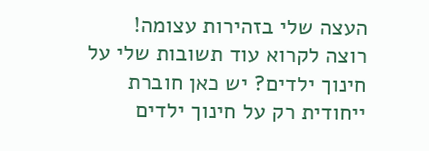העצה שלי בזהירות עצומה!
רוצה לקרוא עוד תשובות שלי על חינוך ילדים? יש כאן חוברת ייחודית רק על חינוך ילדים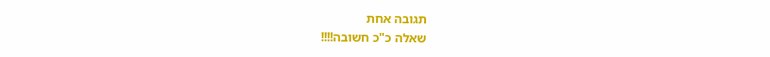תגובה אחת
שאלה כ"כ חשובה!!!!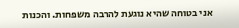אני בטוחה שהיא נוגעת להרבה משפחות. והכנות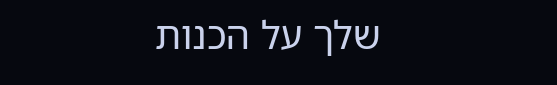שלך על הכנות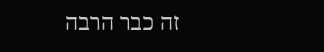זה כבר הרבה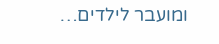ומועבר לילדים…